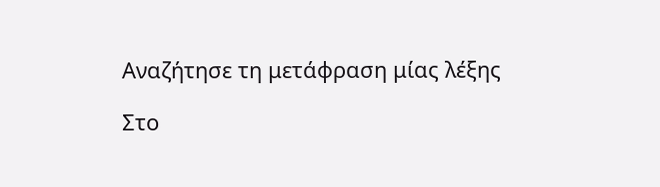Αναζήτησε τη μετάφραση μίας λέξης

Στο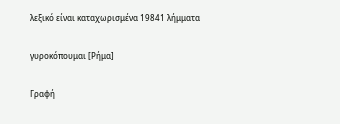λεξικό είναι καταχωρισμένα 19841 λήμματα

γυροκόπουμαι [Ρήμα]

Γραφή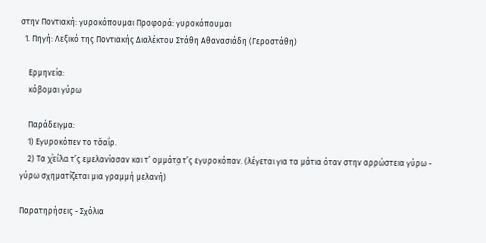στην Ποντιακή: γυροκόπουμαι Προφορά: γυροκόπουμαι
  1. Πηγή: Λεξικό της Ποντιακής Διαλέκτου Στάθη Αθανασιάδη (Γεροστάθη)

    Ερμηνεία:
    κόβομαι γύρω

    Παράδειγμα:
    1) Εγυροκόπεν το τσ̌αΐρ.
    2) Τα χͮείλα̤ τ’ς εμελανίασαν και τ’ ομμάτα̤ τ’ς εγυροκόπαν. (λέγεται για τα μάτια όταν στην αρρώστεια γύρω - γύρω σχηματίζεται μια γραμμή μελανή)

Παρατηρήσεις - Σχόλια